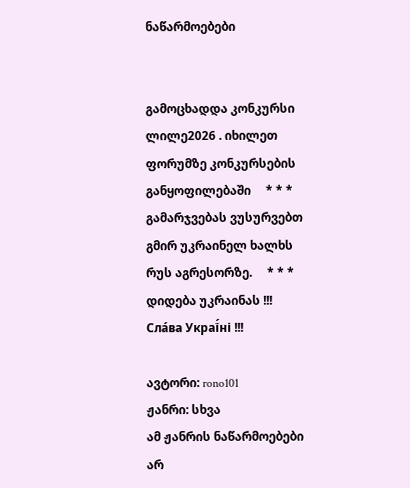ნაწარმოებები


გამოცხადდა კონკურსი ლილე2026 . იხილეთ ფორუმზე კონკურსების განყოფილებაში     * * *     გამარჯვებას ვუსურვებთ გმირ უკრაინელ ხალხს რუს აგრესორზე.     * * *     დიდება უკრაინას !!! Сла́ва Украї́ні !!!

ავტორი: rono101
ჟანრი: სხვა
ამ ჟანრის ნაწარმოებები არ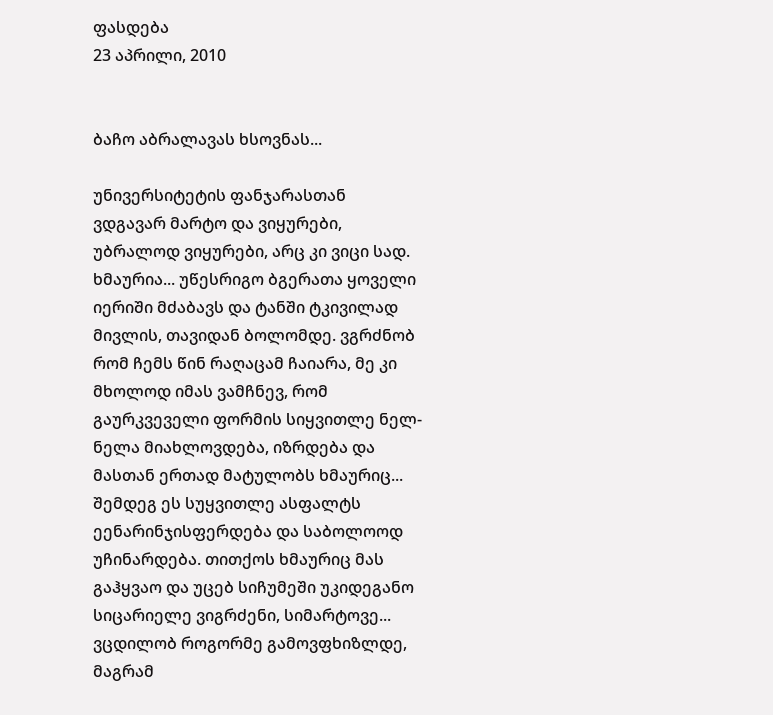ფასდება
23 აპრილი, 2010


ბაჩო აბრალავას ხსოვნას...

უნივერსიტეტის ფანჯარასთან ვდგავარ მარტო და ვიყურები, უბრალოდ ვიყურები, არც კი ვიცი სად. ხმაურია... უწესრიგო ბგერათა ყოველი იერიში მძაბავს და ტანში ტკივილად მივლის, თავიდან ბოლომდე. ვგრძნობ რომ ჩემს წინ რაღაცამ ჩაიარა, მე კი მხოლოდ იმას ვამჩნევ, რომ გაურკვეველი ფორმის სიყვითლე ნელ-ნელა მიახლოვდება, იზრდება და მასთან ერთად მატულობს ხმაურიც... შემდეგ ეს სუყვითლე ასფალტს ეენარინჯისფერდება და საბოლოოდ უჩინარდება. თითქოს ხმაურიც მას გაჰყვაო და უცებ სიჩუმეში უკიდეგანო სიცარიელე ვიგრძენი, სიმარტოვე... ვცდილობ როგორმე გამოვფხიზლდე, მაგრამ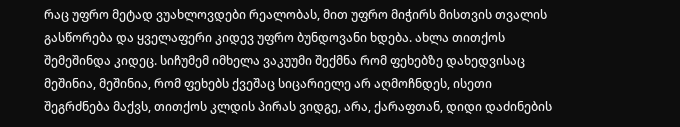რაც უფრო მეტად ვუახლოვდები რეალობას, მით უფრო მიჭირს მისთვის თვალის გასწორება და ყველაფერი კიდევ უფრო ბუნდოვანი ხდება. ახლა თითქოს შემეშინდა კიდეც. სიჩუმემ იმხელა ვაკუუმი შექმნა რომ ფეხებზე დახედვისაც მეშინია, მეშინია, რომ ფეხებს ქვეშაც სიცარიელე არ აღმოჩნდეს, ისეთი შეგრძნება მაქვს, თითქოს კლდის პირას ვიდგე, არა, ქარაფთან, დიდი დაძინების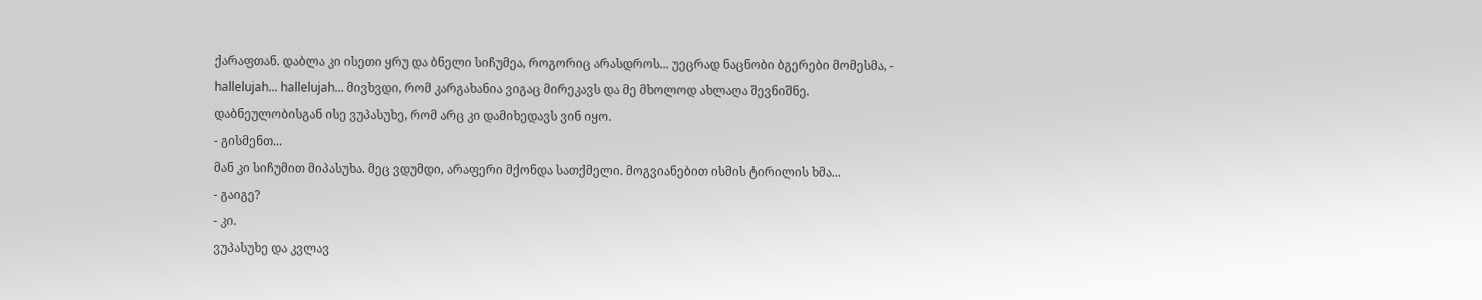ქარაფთან. დაბლა კი ისეთი ყრუ და ბნელი სიჩუმეა, როგორიც არასდროს... უეცრად ნაცნობი ბგერები მომესმა, - hallelujah... hallelujah... მივხვდი, რომ კარგახანია ვიგაც მირეკავს და მე მხოლოდ ახლაღა შევნიშნე. დაბნეულობისგან ისე ვუპასუხე, რომ არც კი დამიხედავს ვინ იყო.
- გისმენთ...
მან კი სიჩუმით მიპასუხა. მეც ვდუმდი, არაფერი მქონდა სათქმელი. მოგვიანებით ისმის ტირილის ხმა...
- გაიგე?
- კი.
ვუპასუხე და კვლავ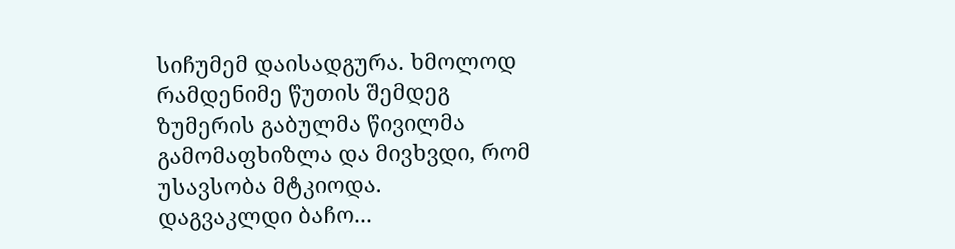სიჩუმემ დაისადგურა. ხმოლოდ რამდენიმე წუთის შემდეგ ზუმერის გაბულმა წივილმა გამომაფხიზლა და მივხვდი, რომ უსავსობა მტკიოდა.
დაგვაკლდი ბაჩო...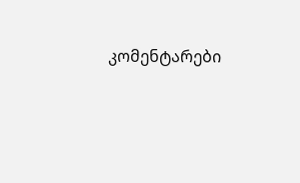კომენტარები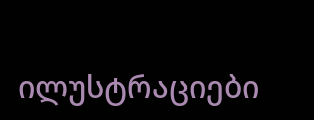ილუსტრაციები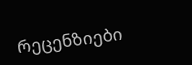რეცენზიები